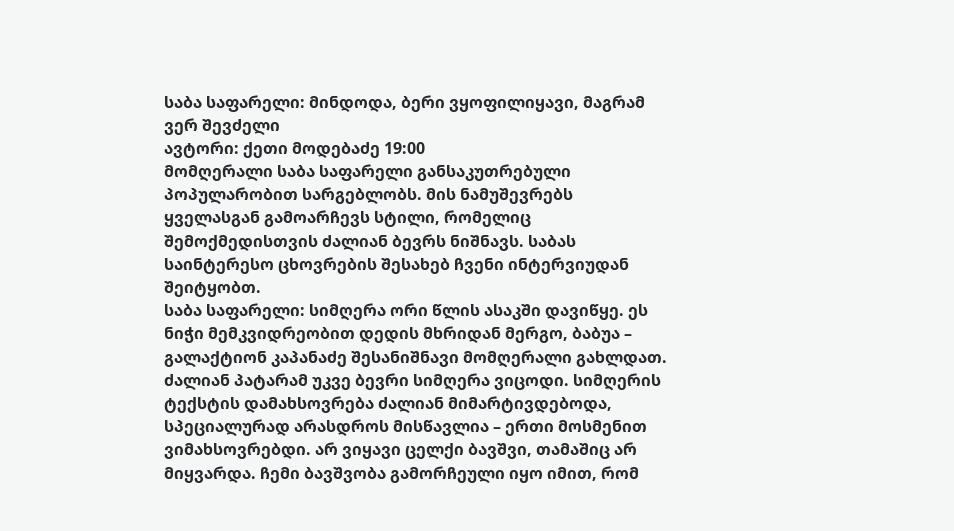საბა საფარელი: მინდოდა, ბერი ვყოფილიყავი, მაგრამ ვერ შევძელი
ავტორი: ქეთი მოდებაძე 19:00
მომღერალი საბა საფარელი განსაკუთრებული პოპულარობით სარგებლობს. მის ნამუშევრებს ყველასგან გამოარჩევს სტილი, რომელიც შემოქმედისთვის ძალიან ბევრს ნიშნავს. საბას საინტერესო ცხოვრების შესახებ ჩვენი ინტერვიუდან შეიტყობთ.
საბა საფარელი: სიმღერა ორი წლის ასაკში დავიწყე. ეს ნიჭი მემკვიდრეობით დედის მხრიდან მერგო, ბაბუა – გალაქტიონ კაპანაძე შესანიშნავი მომღერალი გახლდათ. ძალიან პატარამ უკვე ბევრი სიმღერა ვიცოდი. სიმღერის ტექსტის დამახსოვრება ძალიან მიმარტივდებოდა, სპეციალურად არასდროს მისწავლია – ერთი მოსმენით ვიმახსოვრებდი. არ ვიყავი ცელქი ბავშვი, თამაშიც არ მიყვარდა. ჩემი ბავშვობა გამორჩეული იყო იმით, რომ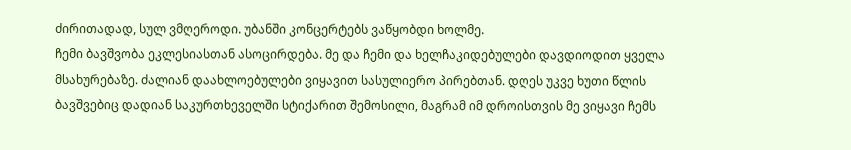ძირითადად, სულ ვმღეროდი. უბანში კონცერტებს ვაწყობდი ხოლმე.
ჩემი ბავშვობა ეკლესიასთან ასოცირდება. მე და ჩემი და ხელჩაკიდებულები დავდიოდით ყველა მსახურებაზე. ძალიან დაახლოებულები ვიყავით სასულიერო პირებთან. დღეს უკვე ხუთი წლის ბავშვებიც დადიან საკურთხეველში სტიქარით შემოსილი, მაგრამ იმ დროისთვის მე ვიყავი ჩემს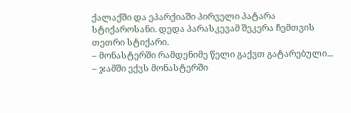ქალაქში და ეპარქიაში პირველი პატარა სტიქაროსანი. დედა პარასკევამ შეკერა ჩემთვის თეთრი სტიქარი.
– მონასტერში რამდენიმე წელი გაქვთ გატარებული...
– ჯამში ექვს მონასტერში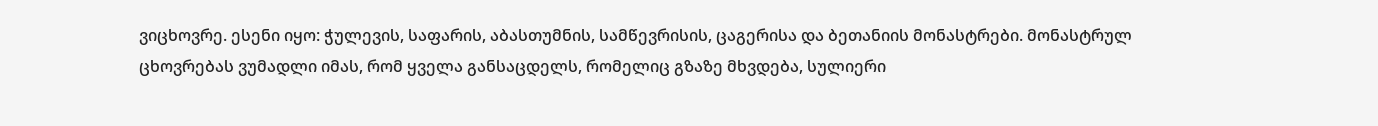ვიცხოვრე. ესენი იყო: ჭულევის, საფარის, აბასთუმნის, სამწევრისის, ცაგერისა და ბეთანიის მონასტრები. მონასტრულ ცხოვრებას ვუმადლი იმას, რომ ყველა განსაცდელს, რომელიც გზაზე მხვდება, სულიერი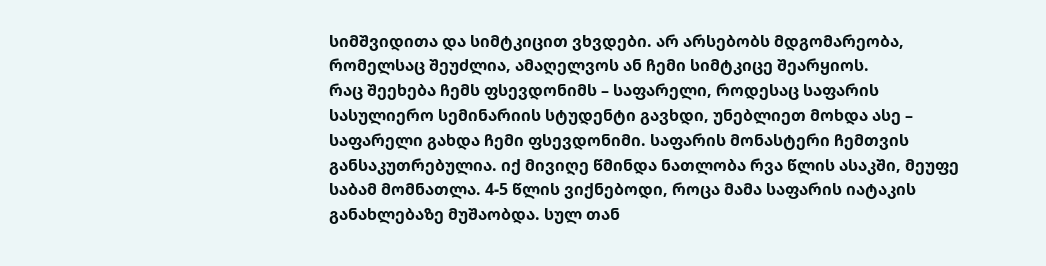სიმშვიდითა და სიმტკიცით ვხვდები. არ არსებობს მდგომარეობა, რომელსაც შეუძლია, ამაღელვოს ან ჩემი სიმტკიცე შეარყიოს.
რაც შეეხება ჩემს ფსევდონიმს – საფარელი, როდესაც საფარის სასულიერო სემინარიის სტუდენტი გავხდი, უნებლიეთ მოხდა ასე – საფარელი გახდა ჩემი ფსევდონიმი. საფარის მონასტერი ჩემთვის განსაკუთრებულია. იქ მივიღე წმინდა ნათლობა რვა წლის ასაკში, მეუფე საბამ მომნათლა. 4-5 წლის ვიქნებოდი, როცა მამა საფარის იატაკის განახლებაზე მუშაობდა. სულ თან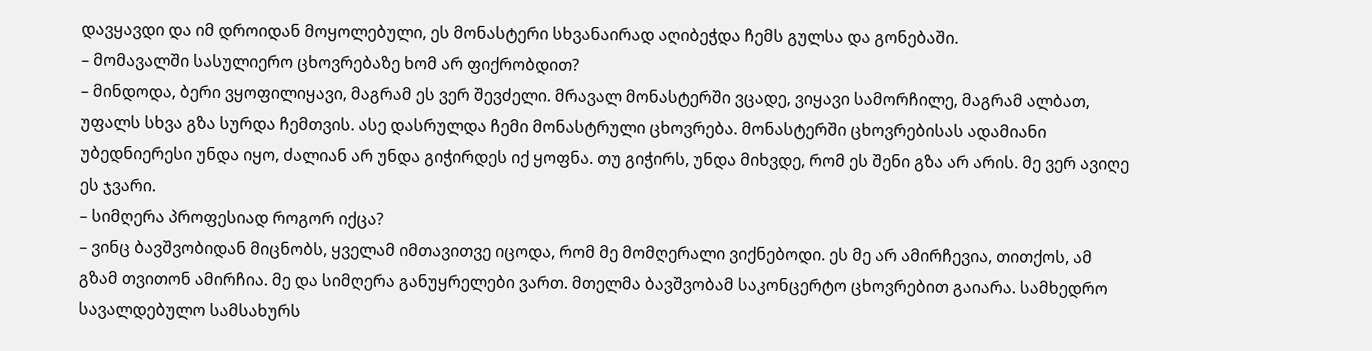დავყავდი და იმ დროიდან მოყოლებული, ეს მონასტერი სხვანაირად აღიბეჭდა ჩემს გულსა და გონებაში.
– მომავალში სასულიერო ცხოვრებაზე ხომ არ ფიქრობდით?
– მინდოდა, ბერი ვყოფილიყავი, მაგრამ ეს ვერ შევძელი. მრავალ მონასტერში ვცადე, ვიყავი სამორჩილე, მაგრამ ალბათ, უფალს სხვა გზა სურდა ჩემთვის. ასე დასრულდა ჩემი მონასტრული ცხოვრება. მონასტერში ცხოვრებისას ადამიანი უბედნიერესი უნდა იყო, ძალიან არ უნდა გიჭირდეს იქ ყოფნა. თუ გიჭირს, უნდა მიხვდე, რომ ეს შენი გზა არ არის. მე ვერ ავიღე ეს ჯვარი.
– სიმღერა პროფესიად როგორ იქცა?
– ვინც ბავშვობიდან მიცნობს, ყველამ იმთავითვე იცოდა, რომ მე მომღერალი ვიქნებოდი. ეს მე არ ამირჩევია, თითქოს, ამ გზამ თვითონ ამირჩია. მე და სიმღერა განუყრელები ვართ. მთელმა ბავშვობამ საკონცერტო ცხოვრებით გაიარა. სამხედრო სავალდებულო სამსახურს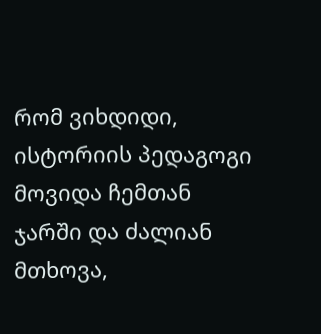რომ ვიხდიდი, ისტორიის პედაგოგი მოვიდა ჩემთან ჯარში და ძალიან მთხოვა,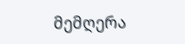მემღერა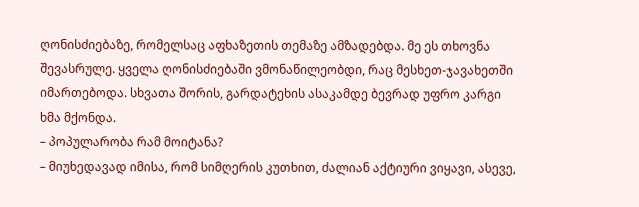ღონისძიებაზე, რომელსაც აფხაზეთის თემაზე ამზადებდა. მე ეს თხოვნა შევასრულე. ყველა ღონისძიებაში ვმონაწილეობდი, რაც მესხეთ-ჯავახეთში იმართებოდა. სხვათა შორის, გარდატეხის ასაკამდე ბევრად უფრო კარგი ხმა მქონდა.
– პოპულარობა რამ მოიტანა?
– მიუხედავად იმისა, რომ სიმღერის კუთხით, ძალიან აქტიური ვიყავი, ასევე,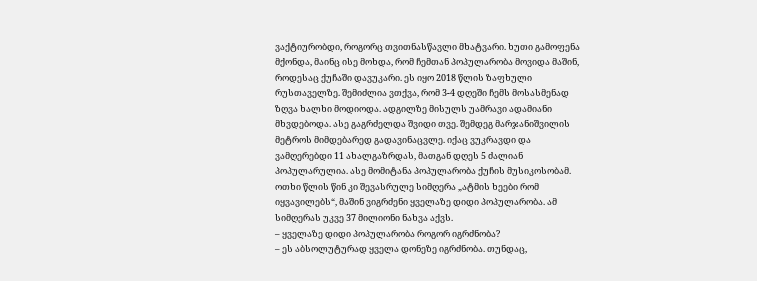ვაქტიურობდი, როგორც თვითნასწავლი მხატვარი. ხუთი გამოფენა მქონდა, მაინც ისე მოხდა, რომ ჩემთან პოპულარობა მოვიდა მაშინ, როდესაც ქუჩაში დავუკარი. ეს იყო 2018 წლის ზაფხული რუსთაველზე. შემიძლია ვთქვა, რომ 3-4 დღეში ჩემს მოსასმენად ზღვა ხალხი მოდიოდა. ადგილზე მისულს უამრავი ადამიანი მხვდებოდა. ასე გაგრძელდა შვიდი თვე. შემდეგ მარჯანიშვილის მეტროს მიმდებარედ გადავინაცვლე. იქაც ვუკრავდი და ვამღერებდი 11 ახალგაზრდას, მათგან დღეს 5 ძალიან პოპულარულია. ასე მომიტანა პოპულარობა ქუჩის მუსიკოსობამ. ოთხი წლის წინ კი შევასრულე სიმღერა „ატმის ხეები რომ იყვავილებს“, მაშინ ვიგრძენი ყველაზე დიდი პოპულარობა. ამ სიმღერას უკვე 37 მილიონი ნახვა აქვს.
– ყველაზე დიდი პოპულარობა როგორ იგრძნობა?
– ეს აბსოლუტურად ყველა დონეზე იგრძნობა. თუნდაც,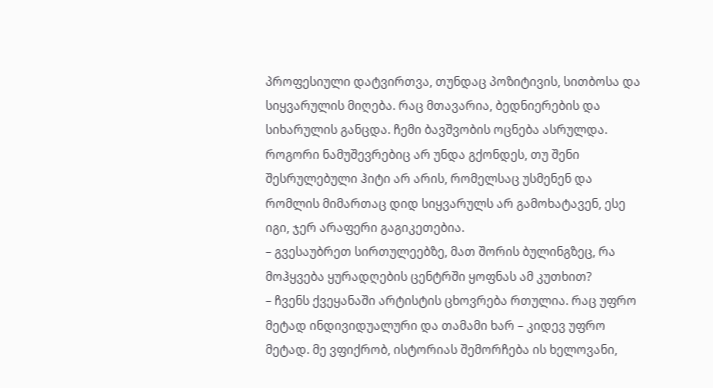პროფესიული დატვირთვა, თუნდაც პოზიტივის, სითბოსა და სიყვარულის მიღება. რაც მთავარია, ბედნიერების და სიხარულის განცდა. ჩემი ბავშვობის ოცნება ასრულდა.
როგორი ნამუშევრებიც არ უნდა გქონდეს, თუ შენი შესრულებული ჰიტი არ არის, რომელსაც უსმენენ და რომლის მიმართაც დიდ სიყვარულს არ გამოხატავენ, ესე იგი, ჯერ არაფერი გაგიკეთებია.
– გვესაუბრეთ სირთულეებზე, მათ შორის ბულინგზეც, რა მოჰყვება ყურადღების ცენტრში ყოფნას ამ კუთხით?
– ჩვენს ქვეყანაში არტისტის ცხოვრება რთულია. რაც უფრო მეტად ინდივიდუალური და თამამი ხარ – კიდევ უფრო მეტად. მე ვფიქრობ, ისტორიას შემორჩება ის ხელოვანი,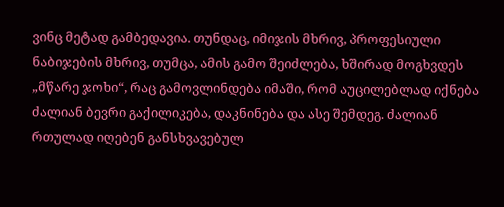ვინც მეტად გამბედავია. თუნდაც, იმიჯის მხრივ, პროფესიული ნაბიჯების მხრივ, თუმცა, ამის გამო შეიძლება, ხშირად მოგხვდეს „მწარე ჯოხი“, რაც გამოვლინდება იმაში, რომ აუცილებლად იქნება ძალიან ბევრი გაქილიკება, დაკნინება და ასე შემდეგ. ძალიან რთულად იღებენ განსხვავებულ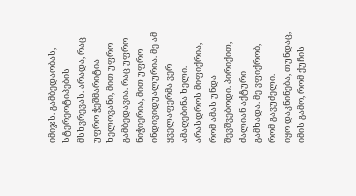იმიჯს. გამბედაობას, სტერეოტიპების მსხვრევას. არადა, რაც უფრო ჭეშმარიტია ხელოვანი, მით უფრო გამბედავია. რაც უფრო ნიჭიერია, მით უფრო ინდივიდუალურია. მე ამ ყველაფერმა ვერ ამაღებინა ხელი. არასდროს მიფიქრია, რომ ამას უნდა შევშვებოდი. პირიქით, ძალიან აქტური გამხადა. მე ვფიქრობ, რომ გავუძელი.
იყო დაკნინება, თუნდაც, იმის გამო, რომ ქუჩის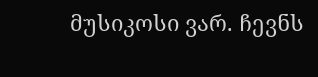მუსიკოსი ვარ. ჩევნს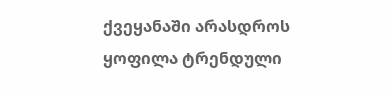ქვეყანაში არასდროს ყოფილა ტრენდული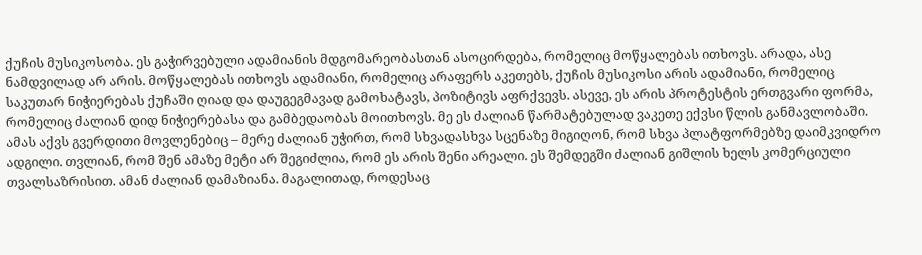ქუჩის მუსიკოსობა. ეს გაჭირვებული ადამიანის მდგომარეობასთან ასოცირდება, რომელიც მოწყალებას ითხოვს. არადა, ასე ნამდვილად არ არის. მოწყალებას ითხოვს ადამიანი, რომელიც არაფერს აკეთებს, ქუჩის მუსიკოსი არის ადამიანი, რომელიც საკუთარ ნიჭიერებას ქუჩაში ღიად და დაუგეგმავად გამოხატავს, პოზიტივს აფრქვევს. ასევე, ეს არის პროტესტის ერთგვარი ფორმა, რომელიც ძალიან დიდ ნიჭიერებასა და გამბედაობას მოითხოვს. მე ეს ძალიან წარმატებულად ვაკეთე ექვსი წლის განმავლობაში. ამას აქვს გვერდითი მოვლენებიც – მერე ძალიან უჭირთ, რომ სხვადასხვა სცენაზე მიგიღონ, რომ სხვა პლატფორმებზე დაიმკვიდრო ადგილი. თვლიან, რომ შენ ამაზე მეტი არ შეგიძლია, რომ ეს არის შენი არეალი. ეს შემდეგში ძალიან გიშლის ხელს კომერციული თვალსაზრისით. ამან ძალიან დამაზიანა. მაგალითად, როდესაც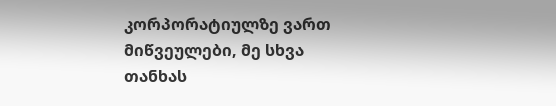კორპორატიულზე ვართ მიწვეულები, მე სხვა თანხას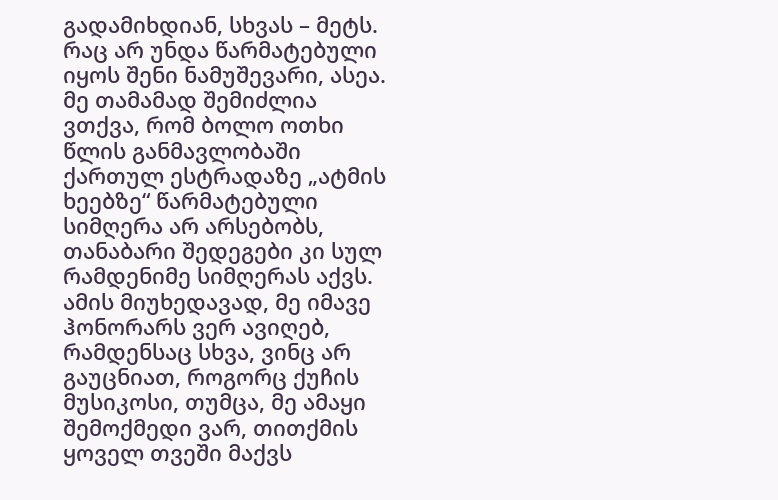გადამიხდიან, სხვას – მეტს. რაც არ უნდა წარმატებული იყოს შენი ნამუშევარი, ასეა. მე თამამად შემიძლია ვთქვა, რომ ბოლო ოთხი წლის განმავლობაში ქართულ ესტრადაზე „ატმის ხეებზე“ წარმატებული სიმღერა არ არსებობს, თანაბარი შედეგები კი სულ რამდენიმე სიმღერას აქვს. ამის მიუხედავად, მე იმავე ჰონორარს ვერ ავიღებ, რამდენსაც სხვა, ვინც არ გაუცნიათ, როგორც ქუჩის მუსიკოსი, თუმცა, მე ამაყი შემოქმედი ვარ, თითქმის ყოველ თვეში მაქვს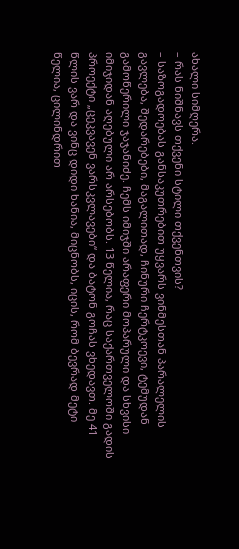ახალი სიმღერა.
– რას ნიშნავს თქვენი სტილი თქვენთვის?
– საზოგადოებას განსაკუთრებით უყვარს ვინმესთან პარალელის გავლება, შედარებები, მაგალითად, ჩინური ჩერტკოევი, ტემუდან გამოწერილი ჯაჯანიძე. ჩემს იმიჯში არაფერი მოპარული და სხვისი იმიჯიდან აღებული არ არსებობს. 13 წელია, რაც საქართველოში გადის პროექტი „ცეკვავენ ვარსკვლავები“ და ბატონ გოჩას ვხედავთ. მე 41 წლის ვარ და ვინც დიდი ხანია, მიცნობს, იცის, რომ ბევრად მეტი წელია, ცილინდრით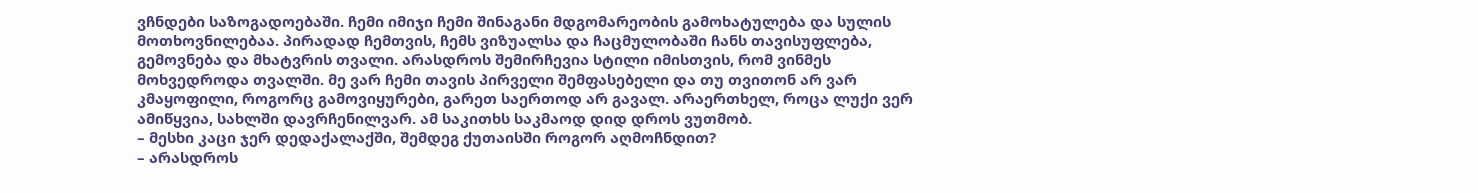ვჩნდები საზოგადოებაში. ჩემი იმიჯი ჩემი შინაგანი მდგომარეობის გამოხატულება და სულის მოთხოვნილებაა. პირადად ჩემთვის, ჩემს ვიზუალსა და ჩაცმულობაში ჩანს თავისუფლება, გემოვნება და მხატვრის თვალი. არასდროს შემირჩევია სტილი იმისთვის, რომ ვინმეს მოხვედროდა თვალში. მე ვარ ჩემი თავის პირველი შემფასებელი და თუ თვითონ არ ვარ კმაყოფილი, როგორც გამოვიყურები, გარეთ საერთოდ არ გავალ. არაერთხელ, როცა ლუქი ვერ ამიწყვია, სახლში დავრჩენილვარ. ამ საკითხს საკმაოდ დიდ დროს ვუთმობ.
– მესხი კაცი ჯერ დედაქალაქში, შემდეგ ქუთაისში როგორ აღმოჩნდით?
– არასდროს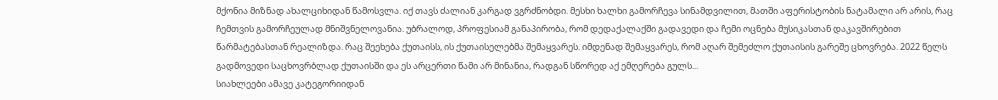მქონია მიზნად ახალციხიდან წამოსვლა. იქ თავს ძალიან კარგად ვგრძნობდი. მესხი ხალხი გამორჩევა სინამდვილით, მათში აფერისტობის ნატამალი არ არის, რაც ჩემთვის გამორჩეულად მნიშვნელოვანია. უბრალოდ, პროფესიამ განაპირობა, რომ დედაქალაქში გადავედი და ჩემი ოცნება მუსიკასთან დაკავშირებით წარმატებასთან რეალიზდა. რაც შეეხება ქუთაისს, ის ქუთაისელებმა შემაყვარეს. იმდენად შემაყვარეს, რომ აღარ შემეძლო ქუთაისის გარეშე ცხოვრება. 2022 წელს გადმოვედი საცხოვრბლად ქუთაისში და ეს არცერთი წამი არ მინანია, რადგან სწორედ აქ ემღერება გულს...
სიახლეები ამავე კატეგორიიდან